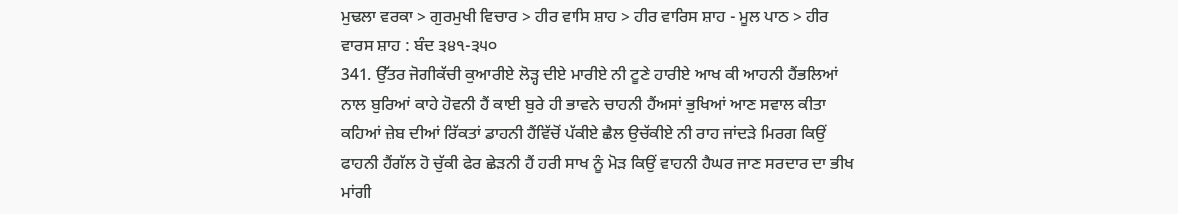ਮੁਢਲਾ ਵਰਕਾ > ਗੁਰਮੁਖੀ ਵਿਚਾਰ > ਹੀਰ ਵਾਸਿ ਸ਼ਾਹ > ਹੀਰ ਵਾਰਿਸ ਸ਼ਾਹ - ਮੂਲ ਪਾਠ > ਹੀਰ ਵਾਰਸ ਸ਼ਾਹ : ਬੰਦ ੩੪੧-੩੫੦
341. ਉੱਤਰ ਜੋਗੀਕੱਚੀ ਕੁਆਰੀਏ ਲੋੜ੍ਹ ਦੀਏ ਮਾਰੀਏ ਨੀ ਟੂਣੇ ਹਾਰੀਏ ਆਖ ਕੀ ਆਹਨੀ ਹੈਂਭਲਿਆਂ ਨਾਲ ਬੁਰਿਆਂ ਕਾਹੇ ਹੋਵਨੀ ਹੈਂ ਕਾਈ ਬੁਰੇ ਹੀ ਭਾਵਨੇ ਚਾਹਨੀ ਹੈਂਅਸਾਂ ਭੁਖਿਆਂ ਆਣ ਸਵਾਲ ਕੀਤਾ ਕਹਿਆਂ ਜ਼ੇਬ ਦੀਆਂ ਰਿੱਕਤਾਂ ਡਾਹਨੀ ਹੈਂਵਿੱਚੋਂ ਪੱਕੀਏ ਛੈਲ ਉਚੱਕੀਏ ਨੀ ਰਾਹ ਜਾਂਦੜੇ ਮਿਰਗ ਕਿਉਂ ਫਾਹਨੀ ਹੈਂਗੱਲ ਹੋ ਚੁੱਕੀ ਫੇਰ ਛੇੜਨੀ ਹੈਂ ਹਰੀ ਸਾਖ ਨੂੰ ਮੋੜ ਕਿਉਂ ਵਾਹਨੀ ਹੈਘਰ ਜਾਣ ਸਰਦਾਰ ਦਾ ਭੀਖ ਮਾਂਗੀ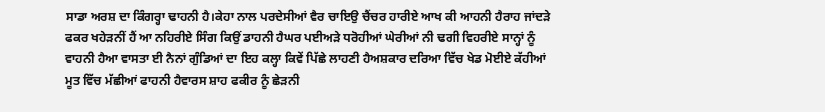ਸਾਡਾ ਅਰਸ਼ ਦਾ ਕਿੰਗਰ੍ਹਾ ਢਾਹਨੀ ਹੈ।ਕੇਹਾ ਨਾਲ ਪਰਦੇਸੀਆਂ ਵੈਰ ਚਾਇਉ ਚੈਂਚਰ ਹਾਰੀਏ ਆਖ ਕੀ ਆਹਨੀ ਹੈਰਾਹ ਜਾਂਦੜੇ ਫਕਰ ਖਹੇੜਨੀਂ ਹੈਂ ਆ ਨਹਿਰੀਏ ਸਿੰਗ ਕਿਉਂ ਡਾਹਨੀ ਹੈਘਰ ਪਈਅੜੇ ਧਰੋਹੀਆਂ ਘੇਰੀਆਂ ਨੀ ਢਗੀ ਵਿਹਰੀਏ ਸਾਨ੍ਹਾਂ ਨੂੰ ਵਾਹਨੀ ਹੈਆ ਵਾਸਤਾ ਈ ਨੈਨਾਂ ਗੁੰਡਿਆਂ ਦਾ ਇਹ ਕਲ੍ਹਾ ਕਿਵੇਂ ਪਿੱਛੇ ਲਾਹਣੀ ਹੈਅਸ਼ਕਾਰ ਦਰਿਆ ਵਿੱਚ ਖੇਡ ਮੋਈਏ ਕੱਹੀਆਂ ਮੂਤ ਵਿੱਚ ਮੱਛੀਆਂ ਫਾਹਨੀ ਹੈਵਾਰਸ ਸ਼ਾਹ ਫਕੀਰ ਨੂੰ ਛੇੜਨੀ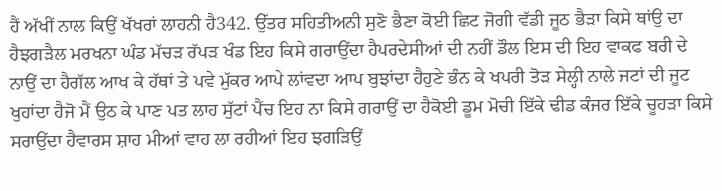ਹੈਂ ਅੱਖੀਂ ਨਾਲ ਕਿਉਂ ਖੱਖਰਾਂ ਲਾਹਨੀ ਹੈ342. ਉੱਤਰ ਸਹਿਤੀਅਨੀ ਸੁਣੋ ਭੈਣਾ ਕੋਈ ਛਿਟ ਜੋਗੀ ਵੱਡੀ ਜੂਠ ਭੈੜਾ ਕਿਸੇ ਥਾਂਉ ਦਾ ਹੈਝਗੜੈਲ ਮਰਖਨਾ ਘੰਡ ਮੱਚੜ ਰੱਪੜ ਖੰਡ ਇਹ ਕਿਸੇ ਗਰਾਉਂਦਾ ਹੈਪਰਦੇਸੀਆਂ ਦੀ ਨਹੀਂ ਡੌਲ ਇਸ ਦੀ ਇਹ ਵਾਕਫ ਬਰੀ ਦੇ ਨਾਉਂ ਦਾ ਹੈਗੱਲ ਆਖ ਕੇ ਹੱਥਾਂ ਤੇ ਪਵੇ ਮੁੱਕਰ ਆਪੇ ਲਾਂਵਦਾ ਆਪ ਬੁਝਾਂਦਾ ਹੈਹੁਣੇ ਭੰਨ ਕੇ ਖਪਰੀ ਤੋੜ ਸੇਲ੍ਹੀ ਨਾਲੇ ਜਟਾਂ ਦੀ ਜੂਟ ਖੁਹਾਂਦਾ ਹੈਜੋ ਮੈਂ ਉਠ ਕੇ ਪਾਣ ਪਤ ਲਾਹ ਸੁੱਟਾਂ ਪੈਂਚ ਇਹ ਨਾ ਕਿਸੇ ਗਰਾਉਂ ਦਾ ਹੈਕੋਈ ਡੂਮ ਮੋਚੀ ਇੱਕੇ ਢੀਡ ਕੰਜਰ ਇੱਕੇ ਚੂਹੜਾ ਕਿਸੇ ਸਰਾਉਂਦਾ ਹੈਵਾਰਸ ਸ਼ਾਹ ਮੀਆਂ ਵਾਹ ਲਾ ਰਹੀਆਂ ਇਹ ਝਗੜਿਉਂ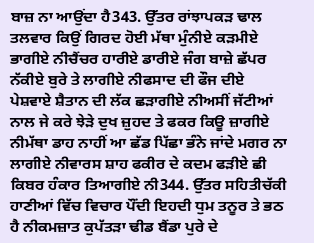ਬਾਜ਼ ਨਾ ਆਉਂਦਾ ਹੈ343. ਉੱਤਰ ਰਾਂਝਾਪਕੜ ਢਾਲ ਤਲਵਾਰ ਕਿਉਂ ਗਿਰਦ ਹੋਈ ਮੱਥਾ ਮੁੰਨੀਏ ਕੜਮੀਏ ਭਾਗੀਏ ਨੀਚੈਂਚਰ ਹਾਰੀਏ ਡਾਰੀਏ ਜੰਗ ਬਾਜ਼ੇ ਛੱਪਰ ਨੱਕੀਏ ਬੁਰੇ ਤੇ ਲਾਗੀਏ ਨੀਫਸਾਦ ਦੀ ਫੌਜ ਦੀਏ ਪੇਸ਼ਵਾਏ ਸ਼ੈਤਾਨ ਦੀ ਲੱਕ ਛੜਾਗੀਏ ਨੀਅਸੀਂ ਜੱਟੀਆਂ ਨਾਲ ਜੇ ਕਰੇ ਝੇੜੇ ਦੁਖ ਜ਼ੁਹਦ ਤੇ ਫਕਰ ਕਿਊ ਜ਼ਾਗੀਏ ਨੀਮੱਥਾ ਡਾਹ ਨਾਹੀਂ ਆ ਛੱਡ ਪਿੱਛਾ ਭੰਨੇ ਜਾਂਦੇ ਮਗਰ ਨਾ ਲਾਗੀਏ ਨੀਵਾਰਸ ਸ਼ਾਹ ਫਕੀਰ ਦੇ ਕਦਮ ਫੜੀਏ ਛੀ ਕਿਬਰ ਹੰਕਾਰ ਤਿਆਗੀਏ ਨੀ344. ਉੱਤਰ ਸਹਿਤੀਚੱਕੀ ਹਾਣੀਆਂ ਵਿੱਚ ਵਿਚਾਰ ਪੌਂਦੀ ਇਹਦੀ ਧੁਮ ਤਨੂਰ ਤੇ ਭਠ ਹੈ ਨੀਕਮਜ਼ਾਤ ਕੁਪੱਤੜਾ ਢੀਡ ਬੈਂਡਾ ਪੁਰੇ ਦੇ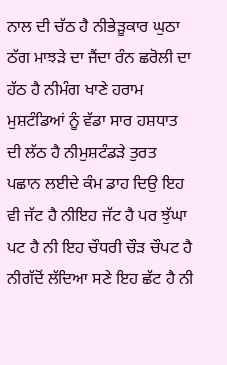ਨਾਲ ਦੀ ਚੱਠ ਹੈ ਨੀਭੇੜੂਕਾਰ ਘੁਠਾ ਠੱਗ ਮਾਝੜੇ ਦਾ ਜੈਂਦਾ ਰੰਨ ਛਰੋਲੀ ਦਾ ਹੱਠ ਹੈ ਨੀਮੰਗ ਖਾਣੇ ਹਰਾਮ ਮੁਸ਼ਟੰਡਿਆਂ ਨੂੰ ਵੱਡਾ ਸਾਰ ਹਸ਼ਧਾਤ ਦੀ ਲੱਠ ਹੈ ਨੀਮੁਸ਼ਟੰਡੜੇ ਤੁਰਤ ਪਛਾਨ ਲਈਦੇ ਕੰਮ ਡਾਹ ਦਿਉ ਇਹ ਵੀ ਜੱਟ ਹੈ ਨੀਇਹ ਜੱਟ ਹੈ ਪਰ ਝੁੱਘਾ ਪਟ ਹੈ ਨੀ ਇਹ ਚੌਧਰੀ ਚੌੜ ਚੌਪਟ ਹੈ ਨੀਗੱਦੋਂ ਲੱਦਿਆ ਸਣੇ ਇਹ ਛੱਟ ਹੈ ਨੀ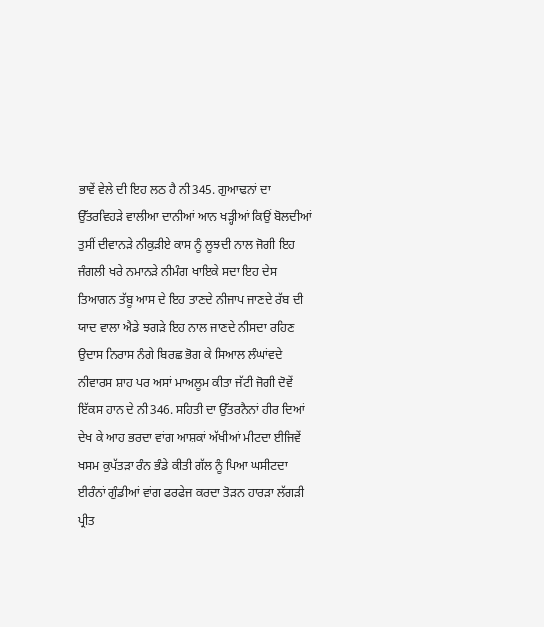ਭਾਵੇਂ ਵੇਲੇ ਦੀ ਇਹ ਲਠ ਹੈ ਨੀ345. ਗੁਆਢਨਾਂ ਦਾ ਉੱਤਰਵਿਹੜੇ ਵਾਲੀਆ ਦਾਨੀਆਂ ਆਨ ਖੜ੍ਹੀਆਂ ਕਿਉਂ ਬੋਲਦੀਆਂ ਤੁਸੀਂ ਦੀਵਾਨੜੇ ਨੀਕੁੜੀਏ ਕਾਸ ਨੂੰ ਲੂਝਦੀ ਨਾਲ ਜੋਗੀ ਇਹ ਜੰਗਲੀ ਖਰੇ ਨਮਾਨੜੇ ਨੀਮੰਗ ਖਾਇਕੇ ਸਦਾ ਇਹ ਦੇਸ ਤਿਆਗਨ ਤੱਬੂ ਆਸ ਦੇ ਇਹ ਤਾਣਦੇ ਨੀਜਾਪ ਜਾਣਦੇ ਰੱਬ ਦੀ ਯਾਦ ਵਾਲਾ ਐਡੇ ਝਗੜੇ ਇਹ ਨਾਲ ਜਾਣਦੇ ਨੀਸਦਾ ਰਹਿਣ ਉਦਾਸ ਨਿਰਾਸ ਨੰਗੇ ਬਿਰਛ ਭੋਗ ਕੇ ਸਿਆਲ ਲੰਘਾਂਵਦੇ ਨੀਵਾਰਸ ਸ਼ਾਹ ਪਰ ਅਸਾਂ ਮਾਅਲੂਮ ਕੀਤਾ ਜੱਟੀ ਜੋਗੀ ਦੋਵੇਂ ਇੱਕਸ ਹਾਨ ਦੇ ਨੀ346. ਸਹਿਤੀ ਦਾ ਉੱਤਰਨੈਨਾਂ ਹੀਰ ਦਿਆਂ ਦੇਖ ਕੇ ਆਹ ਭਰਦਾ ਵਾਂਗ ਆਸ਼ਕਾਂ ਅੱਖੀਆਂ ਮੀਟਦਾ ਈਜਿਵੇਂ ਖਸਮ ਕੁਪੱਤੜਾ ਰੰਨ ਭੰਡੇ ਕੀਤੀ ਗੱਲ ਨੂੰ ਪਿਆ ਘਸੀਟਦਾ ਈਰੰਨਾਂ ਗੁੰਡੀਆਂ ਵਾਂਗ ਫਰਫੇਜ ਕਰਦਾ ਤੋੜਨ ਹਾਰੜਾ ਲੱਗੜੀ ਪ੍ਰੀਤ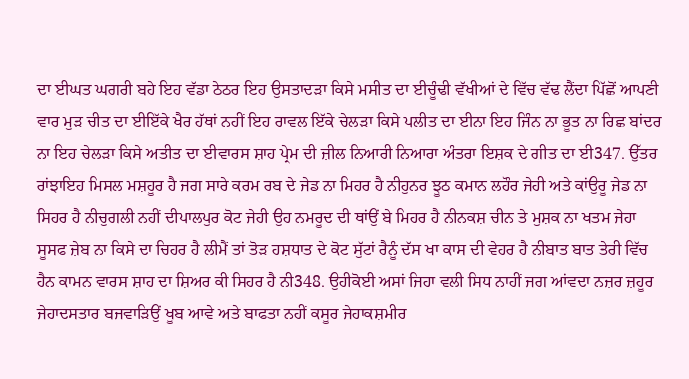ਦਾ ਈਘਤ ਘਗਰੀ ਬਹੇ ਇਹ ਵੱਡਾ ਠੇਠਰ ਇਹ ਉਸਤਾਦੜਾ ਕਿਸੇ ਮਸੀਤ ਦਾ ਈਚੂੰਢੀ ਵੱਖੀਆਂ ਦੇ ਵਿੱਚ ਵੱਢ ਲੈਂਦਾ ਪਿੱਛੋਂ ਆਪਣੀ ਵਾਰ ਮੁੜ ਚੀਤ ਦਾ ਈਇੱਕੇ ਖੈਰ ਹੱਥਾਂ ਨਹੀਂ ਇਹ ਰਾਵਲ ਇੱਕੇ ਚੇਲੜਾ ਕਿਸੇ ਪਲੀਤ ਦਾ ਈਨਾ ਇਹ ਜਿੰਨ ਨਾ ਭੂਤ ਨਾ ਰਿਛ ਬਾਂਦਰ ਨਾ ਇਹ ਚੇਲੜਾ ਕਿਸੇ ਅਤੀਤ ਦਾ ਈਵਾਰਸ ਸ਼ਾਹ ਪ੍ਰੇਮ ਦੀ ਜ਼ੀਲ ਨਿਆਰੀ ਨਿਆਰਾ ਅੰਤਰਾ ਇਸ਼ਕ ਦੇ ਗੀਤ ਦਾ ਈ347. ਉੱਤਰ ਰਾਂਝਾਇਹ ਮਿਸਲ ਮਸ਼ਹੂਰ ਹੈ ਜਗ ਸਾਰੇ ਕਰਮ ਰਬ ਦੇ ਜੇਡ ਨਾ ਮਿਹਰ ਹੈ ਨੀਹੁਨਰ ਝੂਠ ਕਮਾਨ ਲਹੌਰ ਜੇਹੀ ਅਤੇ ਕਾਂਉਰੂ ਜੇਡ ਨਾ ਸਿਹਰ ਹੈ ਨੀਚੁਗਲੀ ਨਹੀਂ ਦੀਪਾਲਪੁਰ ਕੋਟ ਜੇਹੀ ਉਹ ਨਮਰੂਦ ਦੀ ਥਾਂਉਂ ਬੇ ਮਿਹਰ ਹੈ ਨੀਨਕਸ਼ ਚੀਨ ਤੇ ਮੁਸ਼ਕ ਨਾ ਖਤਮ ਜੇਹਾ ਸੂਸਫ ਜ਼ੇਬ ਨਾ ਕਿਸੇ ਦਾ ਚਿਹਰ ਹੈ ਲੀਮੈਂ ਤਾਂ ਤੋੜ ਹਸ਼ਧਾਤ ਦੇ ਕੋਟ ਸੁੱਟਾਂ ਰੈਨੂੰ ਦੱਸ ਖਾ ਕਾਸ ਦੀ ਵੇਹਰ ਹੈ ਨੀਬਾਤ ਬਾਤ ਤੇਰੀ ਵਿੱਚ ਹੈਨ ਕਾਮਨ ਵਾਰਸ ਸ਼ਾਹ ਦਾ ਸ਼ਿਅਰ ਕੀ ਸਿਹਰ ਹੈ ਨੀ348. ਉਹੀਕੋਈ ਅਸਾਂ ਜਿਹਾ ਵਲੀ ਸਿਧ ਨਾਹੀਂ ਜਗ ਆਂਵਦਾ ਨਜ਼ਰ ਜ਼ਹੂਰ ਜੇਹਾਦਸਤਾਰ ਬਜਵਾੜਿਉਂ ਖੂਬ ਆਵੇ ਅਤੇ ਬਾਫਤਾ ਨਹੀਂ ਕਸੂਰ ਜੇਹਾਕਸ਼ਮੀਰ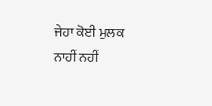ਜੇਹਾ ਕੋਈ ਮੁਲਕ ਨਾਹੀਂ ਨਹੀਂ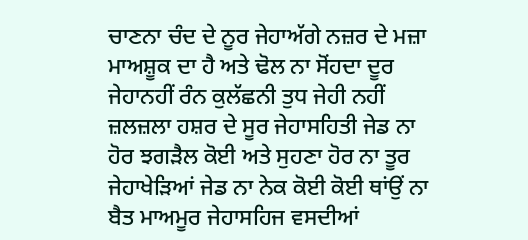ਚਾਣਨਾ ਚੰਦ ਦੇ ਨੂਰ ਜੇਹਾਅੱਗੇ ਨਜ਼ਰ ਦੇ ਮਜ਼ਾ ਮਾਅਸ਼ੂਕ ਦਾ ਹੈ ਅਤੇ ਢੋਲ ਨਾ ਸੋਂਹਦਾ ਦੂਰ ਜੇਹਾਨਹੀਂ ਰੰਨ ਕੁਲੱਛਨੀ ਤੁਧ ਜੇਹੀ ਨਹੀਂ ਜ਼ਲਜ਼ਲਾ ਹਸ਼ਰ ਦੇ ਸੂਰ ਜੇਹਾਸਹਿਤੀ ਜੇਡ ਨਾ ਹੋਰ ਝਗੜੈਲ ਕੋਈ ਅਤੇ ਸੁਹਣਾ ਹੋਰ ਨਾ ਤੂਰ ਜੇਹਾਖੇੜਿਆਂ ਜੇਡ ਨਾ ਨੇਕ ਕੋਈ ਕੋਈ ਥਾਂਉਂ ਨਾ ਬੈਤ ਮਾਅਮੂਰ ਜੇਹਾਸਹਿਜ ਵਸਦੀਆਂ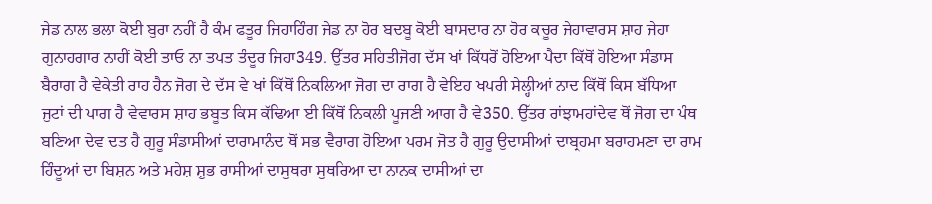ਜੇਡ ਨਾਲ ਭਲਾ ਕੋਈ ਬੁਰਾ ਨਹੀਂ ਹੈ ਕੰਮ ਫਤੂਰ ਜਿਹਾਹਿੰਗ ਜੇਡ ਨਾ ਹੋਰ ਬਦਬੂ ਕੋਈ ਬਾਸਦਾਰ ਨਾ ਹੋਰ ਕਚੂਰ ਜੇਹਾਵਾਰਸ ਸ਼ਾਹ ਜੇਹਾ ਗੁਨਾਹਗਾਰ ਨਾਹੀਂ ਕੋਈ ਤਾਓ ਨਾ ਤਪਤ ਤੰਦੂਰ ਜਿਹਾ349. ਉੱਤਰ ਸਹਿਤੀਜੋਗ ਦੱਸ ਖਾਂ ਕਿੱਧਰੋਂ ਹੋਇਆ ਪੈਦਾ ਕਿੱਥੋਂ ਹੋਇਆ ਸੰਡਾਸ ਬੈਰਾਗ ਹੈ ਵੇਕੇਤੀ ਰਾਹ ਹੈਨ ਜੋਗ ਦੇ ਦੱਸ ਵੇ ਖਾਂ ਕਿੱਥੋਂ ਨਿਕਲਿਆ ਜੋਗ ਦਾ ਰਾਗ ਹੈ ਵੇਇਹ ਖਪਰੀ ਸੇਲ੍ਹੀਆਂ ਨਾਦ ਕਿੱਥੋਂ ਕਿਸ ਬੱਧਿਆ ਜੁਟਾਂ ਦੀ ਪਾਗ ਹੈ ਵੇਵਾਰਸ ਸ਼ਾਹ ਭਬੂਤ ਕਿਸ ਕੱਢਿਆ ਈ ਕਿੱਥੋਂ ਨਿਕਲੀ ਪੂਜਣੀ ਆਗ ਹੈ ਵੇ350. ਉੱਤਰ ਰਾਂਝਾਮਹਾਂਦੇਵ ਥੋਂ ਜੋਗ ਦਾ ਪੰਥ ਬਣਿਆ ਦੇਵ ਦਤ ਹੈ ਗੁਰੂ ਸੰਡਾਸੀਆਂ ਦਾਰਾਮਾਨੰਦ ਥੋਂ ਸਭ ਵੈਰਾਗ ਹੋਇਆ ਪਰਮ ਜੋਤ ਹੈ ਗੁਰੂ ਉਦਾਸੀਆਂ ਦਾਬ੍ਰਹਮਾ ਬਰਾਹਮਣਾ ਦਾ ਰਾਮ ਹਿੰਦੂਆਂ ਦਾ ਬਿਸ਼ਨ ਅਤੇ ਮਹੇਸ਼ ਸ਼ੁਭ ਰਾਸੀਆਂ ਦਾਸੁਥਰਾ ਸੁਥਰਿਆ ਦਾ ਨਾਨਕ ਦਾਸੀਆਂ ਦਾ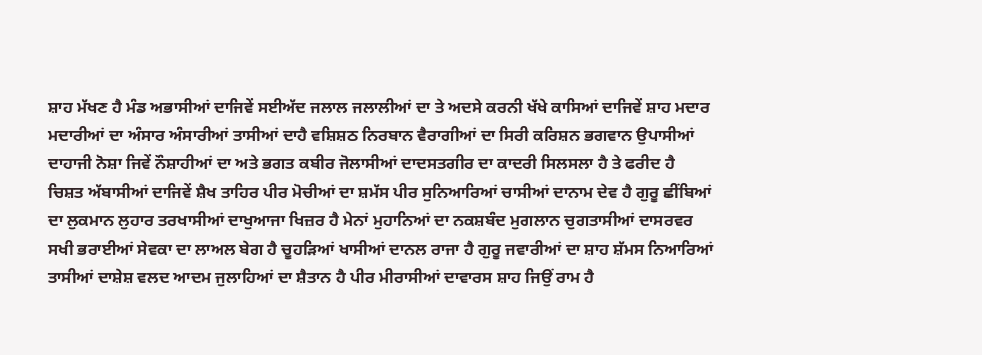ਸ਼ਾਹ ਮੱਖਣ ਹੈ ਮੰਡ ਅਭਾਸੀਆਂ ਦਾਜਿਵੇਂ ਸਈਅੱਦ ਜਲਾਲ ਜਲਾਲੀਆਂ ਦਾ ਤੇ ਅਦਸੇ ਕਰਨੀ ਖੱਖੇ ਕਾਸਿਆਂ ਦਾਜਿਵੇਂ ਸ਼ਾਹ ਮਦਾਰ ਮਦਾਰੀਆਂ ਦਾ ਅੰਸਾਰ ਅੰਸਾਰੀਆਂ ਤਾਸੀਆਂ ਦਾਹੈ ਵਸ਼ਿਸ਼ਠ ਨਿਰਬਾਨ ਵੈਰਾਗੀਆਂ ਦਾ ਸਿਰੀ ਕਰਿਸ਼ਨ ਭਗਵਾਨ ਉਪਾਸੀਆਂ ਦਾਹਾਜੀ ਨੋਸ਼ਾ ਜਿਵੇਂ ਨੌਸ਼ਾਹੀਆਂ ਦਾ ਅਤੇ ਭਗਤ ਕਬੀਰ ਜੋਲਾਸੀਆਂ ਦਾਦਸਤਗੀਰ ਦਾ ਕਾਦਰੀ ਸਿਲਸਲਾ ਹੈ ਤੇ ਫਰੀਦ ਹੈ ਚਿਸ਼ਤ ਅੱਬਾਸੀਆਂ ਦਾਜਿਵੇਂ ਸ਼ੈਖ ਤਾਹਿਰ ਪੀਰ ਮੋਚੀਆਂ ਦਾ ਸ਼ਮੱਸ ਪੀਰ ਸੁਨਿਆਰਿਆਂ ਚਾਸੀਆਂ ਦਾਨਾਮ ਦੇਵ ਹੈ ਗੁਰੂ ਛੀਂਬਿਆਂ ਦਾ ਲੁਕਮਾਨ ਲੁਹਾਰ ਤਰਖਾਸੀਆਂ ਦਾਖੁਆਜਾ ਖਿਜ਼ਰ ਹੈ ਮੇਨਾਂ ਮੁਹਾਨਿਆਂ ਦਾ ਨਕਸ਼ਬੰਦ ਮੁਗਲਾਨ ਚੁਗਤਾਸੀਆਂ ਦਾਸਰਵਰ ਸਖੀ ਭਰਾਈਆਂ ਸੇਵਕਾ ਦਾ ਲਾਅਲ ਬੇਗ ਹੈ ਚੂਹੜਿਆਂ ਖਾਸੀਆਂ ਦਾਨਲ ਰਾਜਾ ਹੈ ਗੁਰੂ ਜਵਾਰੀਆਂ ਦਾ ਸ਼ਾਹ ਸ਼ੱਮਸ ਨਿਆਰਿਆਂ ਤਾਸੀਆਂ ਦਾਸ਼ੇਸ਼ ਵਲਦ ਆਦਮ ਜੁਲਾਹਿਆਂ ਦਾ ਸ਼ੈਤਾਨ ਹੈ ਪੀਰ ਮੀਰਾਸੀਆਂ ਦਾਵਾਰਸ ਸ਼ਾਹ ਜਿਉਂ ਰਾਮ ਹੈ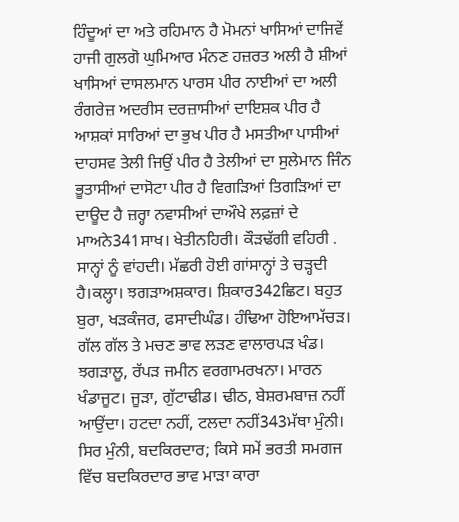ਹਿੰਦੂਆਂ ਦਾ ਅਤੇ ਰਹਿਮਾਨ ਹੈ ਮੋਮਨਾਂ ਖਾਸਿਆਂ ਦਾਜਿਵੇਂ ਹਾਜੀ ਗੁਲਗੋ ਘੁਮਿਆਰ ਮੰਨਣ ਹਜ਼ਰਤ ਅਲੀ ਹੈ ਸ਼ੀਆਂ ਖਾਸਿਆਂ ਦਾਸਲਮਾਨ ਪਾਰਸ ਪੀਰ ਨਾਈਆਂ ਦਾ ਅਲੀ ਰੰਗਰੇਜ਼ ਅਦਰੀਸ ਦਰਜ਼ਾਸੀਆਂ ਦਾਇਸ਼ਕ ਪੀਰ ਹੈ ਆਸ਼ਕਾਂ ਸਾਰਿਆਂ ਦਾ ਭੁਖ ਪੀਰ ਹੈ ਮਸਤੀਆ ਪਾਸੀਆਂ ਦਾਹਸਵ ਤੇਲੀ ਜਿਉਂ ਪੀਰ ਹੈ ਤੇਲੀਆਂ ਦਾ ਸੁਲੇਮਾਨ ਜਿੰਨ ਭੂਤਾਸੀਆਂ ਦਾਸੋਟਾ ਪੀਰ ਹੈ ਵਿਗੜਿਆਂ ਤਿਗੜਿਆਂ ਦਾ ਦਾਊਦ ਹੈ ਜ਼ਰ੍ਹਾ ਨਵਾਸੀਆਂ ਦਾਔਖੇ ਲਫ਼ਜ਼ਾਂ ਦੇ ਮਾਅਨੇ341ਸਾਖ। ਖੇਤੀਨਹਿਰੀ। ਕੌੜਢੱਗੀ ਵਹਿਰੀ . ਸਾਨ੍ਹਾਂ ਨੂੰ ਵਾਂਹਦੀ। ਮੱਛਰੀ ਹੋਈ ਗਾਂਸਾਨ੍ਹਾਂ ਤੇ ਚੜ੍ਹਦੀ ਹੈ।ਕਲ੍ਹਾ। ਝਗੜਾਅਸ਼ਕਾਰ। ਸ਼ਿਕਾਰ342ਛਿਟ। ਬਹੁਤ ਬੁਰਾ, ਖੜਕੰਜਰ, ਫਸਾਦੀਘੰਡ। ਹੰਢਿਆ ਹੋਇਆਮੱਚੜ। ਗੱਲ ਗੱਲ ਤੇ ਮਚਣ ਭਾਵ ਲੜਣ ਵਾਲਾਰਪੜ ਖੰਡ। ਝਗੜਾਲੂ, ਰੱਪੜ ਜਮੀਨ ਵਰਗਾਮਰਖਨਾ। ਮਾਰਨ ਖੰਡਾਜੂਟ। ਜੂੜਾ, ਗੁੱਟਾਢੀਡ। ਢੀਠ, ਬੇਸ਼ਰਮਬਾਜ਼ ਨਹੀਂ ਆਉਂਦਾ। ਹਟਦਾ ਨਹੀਂ, ਟਲਦਾ ਨਹੀਂ343ਮੱਥਾ ਮੁੰਨੀ। ਸਿਰ ਮੁੰਨੀ, ਬਦਕਿਰਦਾਰ; ਕਿਸੇ ਸਮੇਂ ਭਰਤੀ ਸਮਗਜ ਵਿੱਚ ਬਦਕਿਰਦਾਰ ਭਾਵ ਮਾੜਾ ਕਾਰਾ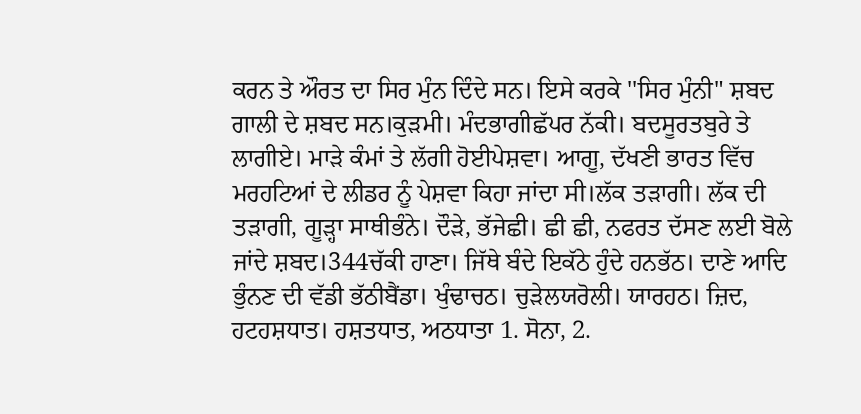ਕਰਨ ਤੇ ਔਰਤ ਦਾ ਸਿਰ ਮੁੰਨ ਦਿੰਦੇ ਸਨ। ਇਸੇ ਕਰਕੇ ''ਸਿਰ ਮੁੰਨੀ" ਸ਼ਬਦ ਗਾਲੀ ਦੇ ਸ਼ਬਦ ਸਨ।ਕੁੜਮੀ। ਮੰਦਭਾਗੀਛੱਪਰ ਨੱਕੀ। ਬਦਸੂਰਤਬੁਰੇ ਤੇ ਲਾਗੀਏ। ਮਾੜੇ ਕੰਮਾਂ ਤੇ ਲੱਗੀ ਹੋਈਪੇਸ਼ਵਾ। ਆਗੂ, ਦੱਖਣੀ ਭਾਰਤ ਵਿੱਚ ਮਰਹਟਿਆਂ ਦੇ ਲੀਡਰ ਨੂੰ ਪੇਸ਼ਵਾ ਕਿਹਾ ਜਾਂਦਾ ਸੀ।ਲੱਕ ਤੜਾਗੀ। ਲੱਕ ਦੀ ਤੜਾਗੀ, ਗੂੜ੍ਹਾ ਸਾਥੀਭੰਨੇ। ਦੌੜੇ, ਭੱਜੇਛੀ। ਛੀ ਛੀ, ਨਫਰਤ ਦੱਸਣ ਲਈ ਬੋਲੇ ਜਾਂਦੇ ਸ਼ਬਦ।344ਚੱਕੀ ਹਾਣਾ। ਜਿੱਥੇ ਬੰਦੇ ਇਕੱਠੇ ਹੁੰਦੇ ਹਨਭੱਠ। ਦਾਣੇ ਆਦਿ ਭੁੰਨਣ ਦੀ ਵੱਡੀ ਭੱਠੀਬੈਂਡਾ। ਖੁੰਢਾਚਠ। ਚੁੜੇਲਯਰੋਲੀ। ਯਾਰਹਠ। ਜ਼ਿਦ, ਹਟਹਸ਼ਧਾਤ। ਹਸ਼ਤਧਾਤ, ਅਠਧਾਤਾ 1. ਸੋਨਾ, 2.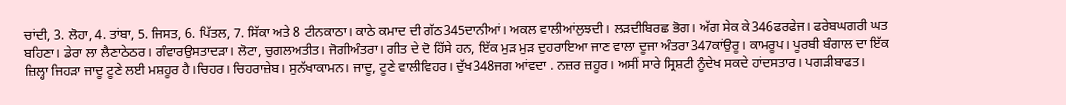ਚਾਂਦੀ, 3. ਲੋਹਾ, 4. ਤਾਂਬਾ, 5. ਜਿਸਤ, 6. ਪਿੱਤਲ, 7. ਸਿੱਕਾ ਅਤੇ 8 ਟੀਨਕਾਠਾ। ਕਾਠੇ ਕਮਾਦ ਦੀ ਗੱਠ345ਦਾਨੀਆਂ। ਅਕਲ ਵਾਲੀਆਂਲੁਝਦੀ। ਲੜਦੀਬਿਰਛ ਭੋਗ। ਅੱਗ ਸੇਕ ਕੇ346ਫਰਫੇਜ। ਫਰੇਬਘਗਰੀ ਘਤ ਬਹਿਣਾ। ਡੇਰਾ ਲਾ ਲੈਣਾਠੇਠਰ। ਗੰਵਾਰਉਸਤਾਦੜਾ। ਲੋਟਾ, ਚੁਗਲਅਤੀਤ। ਜੋਗੀਅੰਤਰਾ। ਗੀਤ ਦੇ ਦੋ ਹਿੱਸੇ ਹਨ, ਇੱਕ ਮੁੜ ਮੁੜ ਦੁਹਰਾਇਆ ਜਾਣ ਵਾਲਾ ਦੂਜਾ ਅੰਤਰਾ347ਕਾਂਉਰੂ। ਕਾਮਰੂਪ। ਪੂਰਬੀ ਬੰਗਾਲ ਦਾ ਇੱਕ ਜ਼ਿਲ੍ਹਾ ਜਿਹੜਾ ਜਾਦੂ ਟੂਣੇ ਲਈ ਮਸ਼ਹੂਰ ਹੈ।ਚਿਹਰ। ਚਿਹਰਾਜ਼ੇਬ। ਸੁਨੱਖਾਕਾਮਨ। ਜਾਦੂ, ਟੂਣੇ ਵਾਲੀਵਿਹਰ। ਦੁੱਖ348ਜਗ ਆਂਵਦਾ . ਨਜ਼ਰ ਜ਼ਹੂਰ। ਅਸੀਂ ਸਾਰੇ ਸ੍ਰਿਸ਼ਟੀ ਨੂੰਦੇਖ ਸਕਦੇ ਹਾਂਦਸਤਾਰ। ਪਗੜੀਬਾਫਤ।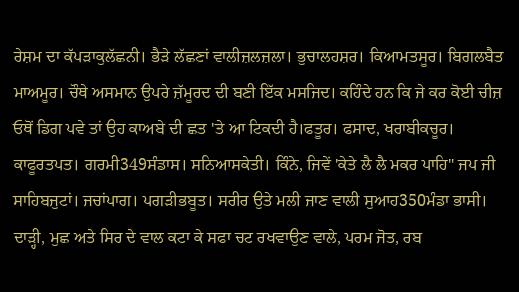ਰੇਸ਼ਮ ਦਾ ਕੱਪੜਾਕੁਲੱਛਨੀ। ਭੈੜੇ ਲੱਛਣਾਂ ਵਾਲੀਜ਼ਲਜ਼ਲਾ। ਭੁਚਾਲਹਸ਼ਰ। ਕਿਆਮਤਸੂਰ। ਬਿਗਲਬੈਤ ਮਾਅਮੂਰ। ਚੌਥੇ ਅਸਮਾਨ ਉਪਰੇ ਜ਼ੱਮੂਰਦ ਦੀ ਬਣੀ ਇੱਕ ਮਸਜਿਦ। ਕਹਿੰਦੇ ਹਨ ਕਿ ਜੇ ਕਰ ਕੋਈ ਚੀਜ਼ ਓਥੋਂ ਡਿਗ ਪਵੇ ਤਾਂ ਉਹ ਕਾਅਬੇ ਦੀ ਛਤ 'ਤੇ ਆ ਟਿਕਦੀ ਹੈ।ਫਤੂਰ। ਫਸਾਦ, ਖਰਾਬੀਕਚੂਰ। ਕਾਫੂਰਤਪਤ। ਗਰਮੀ349ਸੰਡਾਸ। ਸਨਿਆਸਕੇਤੀ। ਕਿੰਨੇ, ਜਿਵੇਂ 'ਕੇਤੇ ਲੈ ਲੈ ਮਕਰ ਪਾਹਿ" ਜਪ ਜੀ ਸਾਹਿਬਜੁਟਾਂ। ਜਚਾਂਪਾਗ। ਪਗੜੀਭਬੂਤ। ਸਰੀਰ ਉਤੇ ਮਲੀ ਜਾਣ ਵਾਲੀ ਸੁਆਹ350ਮੰਡਾ ਭਾਸੀ। ਦਾੜ੍ਹੀ, ਮੁਛ ਅਤੇ ਸਿਰ ਦੇ ਵਾਲ ਕਟਾ ਕੇ ਸਫਾ ਚਟ ਰਖਵਾਉਣ ਵਾਲੇ, ਪਰਮ ਜੋਤ, ਰਬ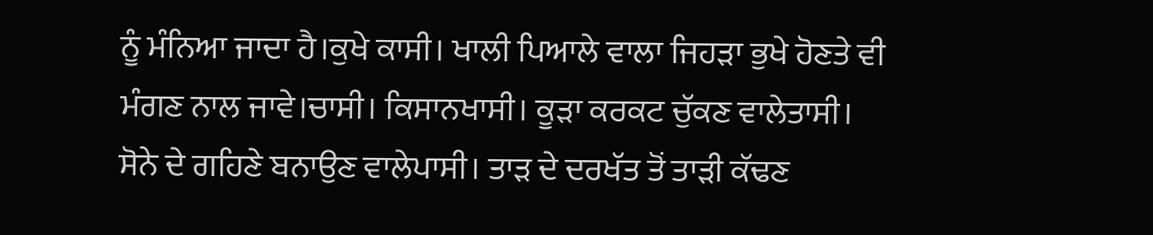ਨੂੰ ਮੰਨਿਆ ਜਾਦਾ ਹੈ।ਕੁਖੇ ਕਾਸੀ। ਖਾਲੀ ਪਿਆਲੇ ਵਾਲਾ ਜਿਹੜਾ ਭੁਖੇ ਹੋਣਤੇ ਵੀ ਮੰਗਣ ਨਾਲ ਜਾਵੇ।ਚਾਸੀ। ਕਿਸਾਨਖਾਸੀ। ਕੂੜਾ ਕਰਕਟ ਚੁੱਕਣ ਵਾਲੇਤਾਸੀ। ਸੋਨੇ ਦੇ ਗਹਿਣੇ ਬਨਾਉਣ ਵਾਲੇਪਾਸੀ। ਤਾੜ ਦੇ ਦਰਖੱਤ ਤੋਂ ਤਾੜੀ ਕੱਢਣ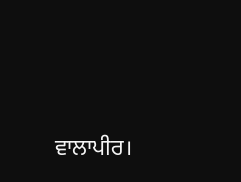ਵਾਲਾਪੀਰ।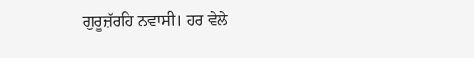ਗੁਰੂਜ਼ੱਰਹਿ ਨਵਾਸੀ। ਹਰ ਵੇਲੇ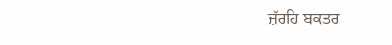ਜ਼ੱਰਹਿ ਬਕਤਰ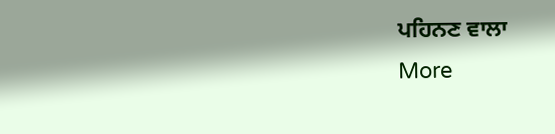ਪਹਿਨਣ ਵਾਲਾ
More